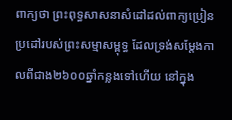ពាក្យថា ព្រះពុទ្ធសាសនាសំដៅដល់ពាក្យប្រៀនប្រដៅរបស់ព្រះសម្មាសម្ពុទ្ធ ដែលទ្រង់សម្តែងកាលពីជាង២៦០០ឆ្នាំកន្លងទៅហើយ នៅក្នុង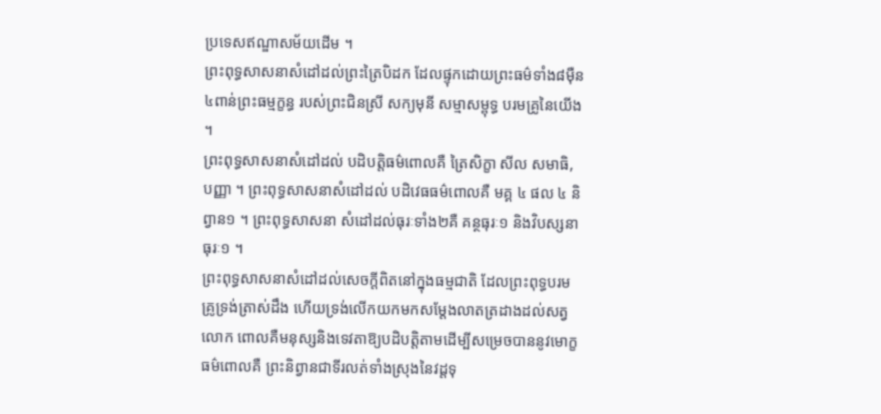ប្រទេសឥណ្ឌាសម័យដើម ។
ព្រះពុទ្ធសាសនាសំដៅដល់ព្រះត្រៃបិដក ដែលផ្ទុកដោយព្រះធម៌ទាំង៨ម៉ឺន៤ពាន់ព្រះធម្មក្ខន្ធ របស់ព្រះជិនស្រី សក្យមុនី សម្មាសម្ពុទ្ធ បរមគ្រូនៃយើង ។
ព្រះពុទ្ធសាសនាសំដៅដល់ បដិបត្តិធម៌ពោលគឺ ត្រៃសិក្ខា សីល សមាធិ, បញ្ញា ។ ព្រះពុទ្ធសាសនាសំដៅដល់ បដិវេធធម៌ពោលគឺ មគ្គ ៤ ផល ៤ និព្វាន១ ។ ព្រះពុទ្ធសាសនា សំដៅដល់ធុរៈទាំង២គឺ គន្ថធុរៈ១ និងវិបស្សនាធុរៈ១ ។
ព្រះពុទ្ធសាសនាសំដៅដល់សេចក្ដីពិតនៅក្នុងធម្មជាតិ ដែលព្រះពុទ្ធបរមគ្រូទ្រង់ត្រាស់ដឹង ហើយទ្រង់លើកយកមកសម្តែងលាតត្រដាងដល់សត្វលោក ពោលគឺមនុស្សនិងទេវតាឱ្យបដិបត្តិតាមដើម្បីសម្រេចបាននូវមោក្ខធម៌ពោលគឺ ព្រះនិព្វានជាទីរលត់ទាំងស្រុងនៃវដ្តទុ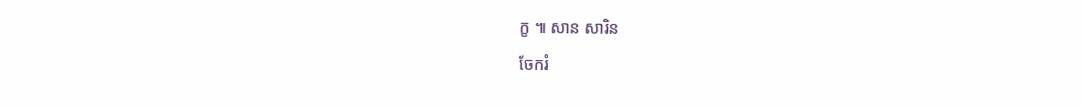ក្ខ ៕ សាន សារិន
ចែករំ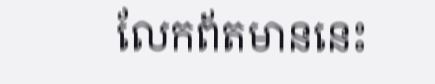លែកព័តមាននេះ